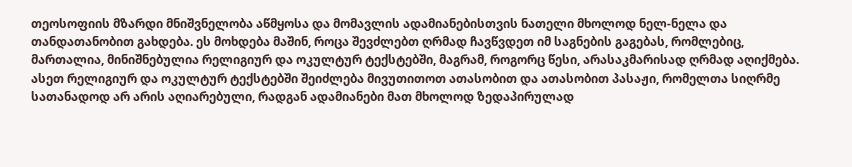თეოსოფიის მზარდი მნიშვნელობა აწმყოსა და მომავლის ადამიანებისთვის ნათელი მხოლოდ ნელ-ნელა და თანდათანობით გახდება. ეს მოხდება მაშინ, როცა შევძლებთ ღრმად ჩავწვდეთ იმ საგნების გაგებას, რომლებიც, მართალია, მინიშნებულია რელიგიურ და ოკულტურ ტექსტებში, მაგრამ, როგორც წესი, არასაკმარისად ღრმად აღიქმება. ასეთ რელიგიურ და ოკულტურ ტექსტებში შეიძლება მივუთითოთ ათასობით და ათასობით პასაჟი, რომელთა სიღრმე სათანადოდ არ არის აღიარებული, რადგან ადამიანები მათ მხოლოდ ზედაპირულად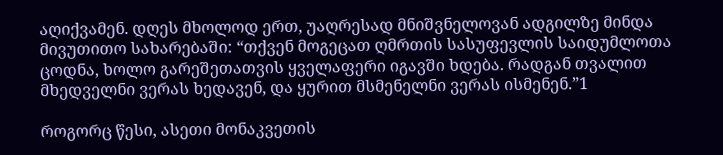აღიქვამენ. დღეს მხოლოდ ერთ, უაღრესად მნიშვნელოვან ადგილზე მინდა მივუთითო სახარებაში: “თქვენ მოგეცათ ღმრთის სასუფევლის საიდუმლოთა ცოდნა, ხოლო გარეშეთათვის ყველაფერი იგავში ხდება. რადგან თვალით მხედველნი ვერას ხედავენ, და ყურით მსმენელნი ვერას ისმენენ.”1

როგორც წესი, ასეთი მონაკვეთის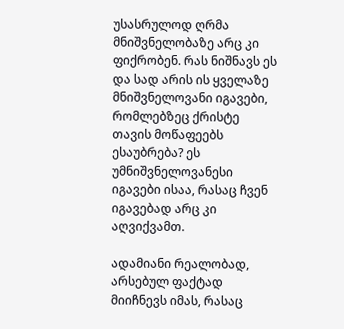უსასრულოდ ღრმა მნიშვნელობაზე არც კი ფიქრობენ. რას ნიშნავს ეს და სად არის ის ყველაზე მნიშვნელოვანი იგავები, რომლებზეც ქრისტე თავის მოწაფეებს ესაუბრება? ეს უმნიშვნელოვანესი იგავები ისაა, რასაც ჩვენ იგავებად არც კი აღვიქვამთ.

ადამიანი რეალობად, არსებულ ფაქტად მიიჩნევს იმას, რასაც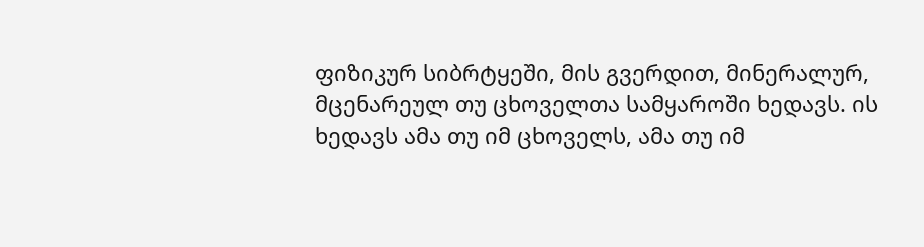ფიზიკურ სიბრტყეში, მის გვერდით, მინერალურ, მცენარეულ თუ ცხოველთა სამყაროში ხედავს. ის ხედავს ამა თუ იმ ცხოველს, ამა თუ იმ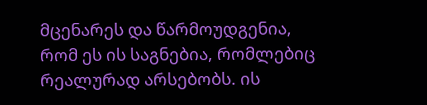მცენარეს და წარმოუდგენია, რომ ეს ის საგნებია, რომლებიც რეალურად არსებობს. ის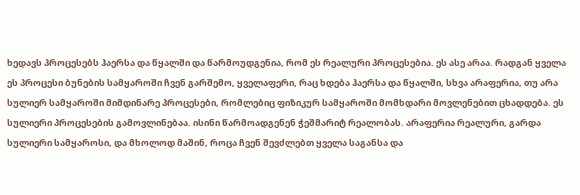ხედავს პროცესებს ჰაერსა და წყალში და წარმოუდგენია, რომ ეს რეალური პროცესებია. ეს ასე არაა. რადგან ყველა ეს პროცესი ბუნების სამყაროში ჩვენ გარშემო, ყველაფერი, რაც ხდება ჰაერსა და წყალში, სხვა არაფერია, თუ არა სულიერ სამყაროში მიმდინარე პროცესები, რომლებიც ფიზიკურ სამყაროში მომხდარი მოვლენებით ცხადდება. ეს სულიერი პროცესების გამოვლინებაა. ისინი წარმოადგენენ ჭეშმარიტ რეალობას. არაფერია რეალური, გარდა სულიერი სამყაროსი, და მხოლოდ მაშინ, როცა ჩვენ შევძლებთ ყველა საგანსა და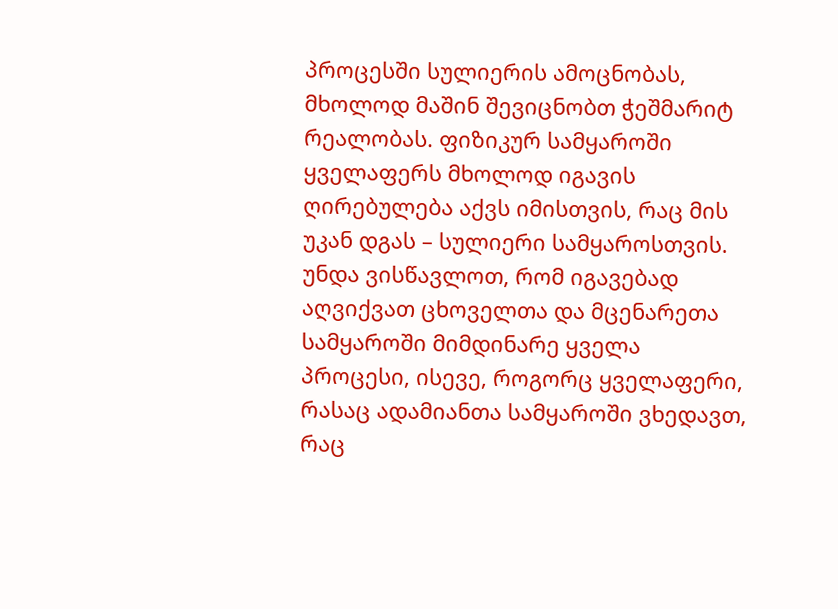პროცესში სულიერის ამოცნობას, მხოლოდ მაშინ შევიცნობთ ჭეშმარიტ რეალობას. ფიზიკურ სამყაროში ყველაფერს მხოლოდ იგავის ღირებულება აქვს იმისთვის, რაც მის უკან დგას – სულიერი სამყაროსთვის. უნდა ვისწავლოთ, რომ იგავებად აღვიქვათ ცხოველთა და მცენარეთა სამყაროში მიმდინარე ყველა პროცესი, ისევე, როგორც ყველაფერი, რასაც ადამიანთა სამყაროში ვხედავთ, რაც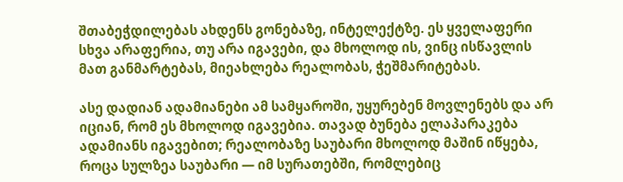შთაბეჭდილებას ახდენს გონებაზე, ინტელექტზე. ეს ყველაფერი სხვა არაფერია, თუ არა იგავები, და მხოლოდ ის, ვინც ისწავლის მათ განმარტებას, მიეახლება რეალობას, ჭეშმარიტებას.

ასე დადიან ადამიანები ამ სამყაროში, უყურებენ მოვლენებს და არ იციან, რომ ეს მხოლოდ იგავებია. თავად ბუნება ელაპარაკება ადამიანს იგავებით; რეალობაზე საუბარი მხოლოდ მაშინ იწყება, როცა სულზეა საუბარი — იმ სურათებში, რომლებიც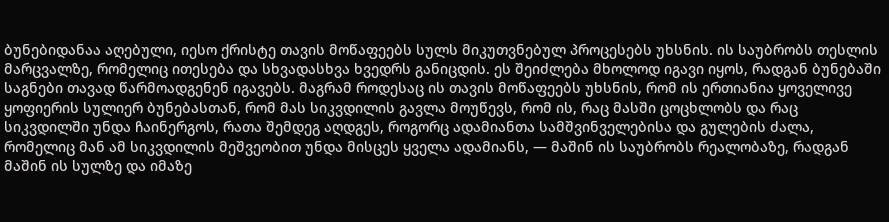ბუნებიდანაა აღებული, იესო ქრისტე თავის მოწაფეებს სულს მიკუთვნებულ პროცესებს უხსნის. ის საუბრობს თესლის მარცვალზე, რომელიც ითესება და სხვადასხვა ხვედრს განიცდის. ეს შეიძლება მხოლოდ იგავი იყოს, რადგან ბუნებაში საგნები თავად წარმოადგენენ იგავებს. მაგრამ როდესაც ის თავის მოწაფეებს უხსნის, რომ ის ერთიანია ყოველივე ყოფიერის სულიერ ბუნებასთან, რომ მას სიკვდილის გავლა მოუწევს, რომ ის, რაც მასში ცოცხლობს და რაც სიკვდილში უნდა ჩაინერგოს, რათა შემდეგ აღდგეს, როგორც ადამიანთა სამშვინველებისა და გულების ძალა, რომელიც მან ამ სიკვდილის მეშვეობით უნდა მისცეს ყველა ადამიანს, — მაშინ ის საუბრობს რეალობაზე, რადგან მაშინ ის სულზე და იმაზე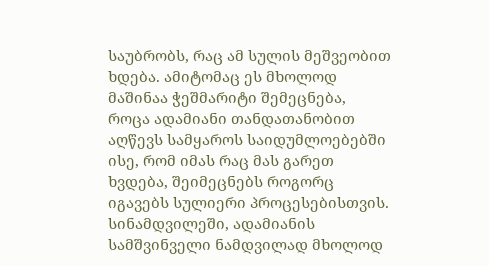საუბრობს, რაც ამ სულის მეშვეობით ხდება. ამიტომაც ეს მხოლოდ მაშინაა ჭეშმარიტი შემეცნება, როცა ადამიანი თანდათანობით აღწევს სამყაროს საიდუმლოებებში ისე, რომ იმას რაც მას გარეთ ხვდება, შეიმეცნებს როგორც იგავებს სულიერი პროცესებისთვის. სინამდვილეში, ადამიანის სამშვინველი ნამდვილად მხოლოდ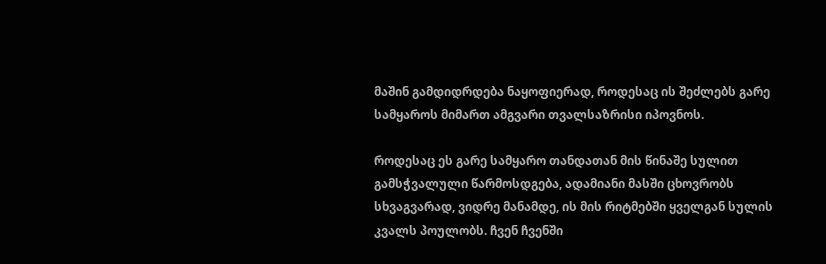მაშინ გამდიდრდება ნაყოფიერად, როდესაც ის შეძლებს გარე სამყაროს მიმართ ამგვარი თვალსაზრისი იპოვნოს.

როდესაც ეს გარე სამყარო თანდათან მის წინაშე სულით გამსჭვალული წარმოსდგება, ადამიანი მასში ცხოვრობს სხვაგვარად, ვიდრე მანამდე, ის მის რიტმებში ყველგან სულის კვალს პოულობს. ჩვენ ჩვენში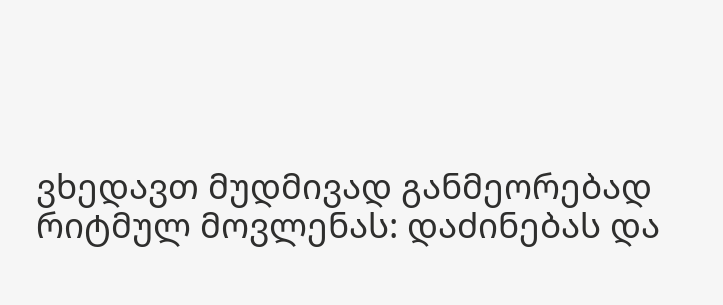ვხედავთ მუდმივად განმეორებად რიტმულ მოვლენას: დაძინებას და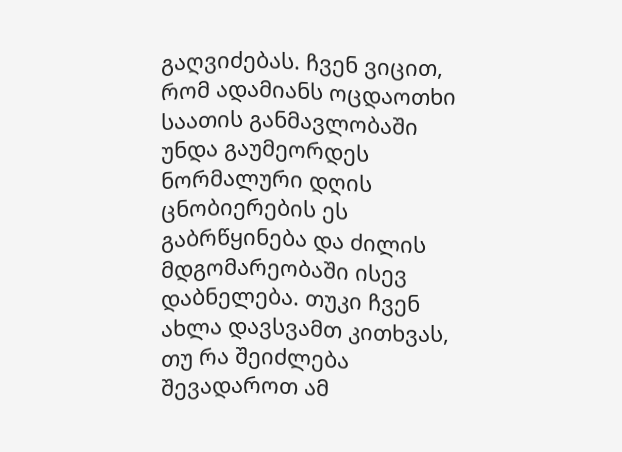გაღვიძებას. ჩვენ ვიცით, რომ ადამიანს ოცდაოთხი საათის განმავლობაში უნდა გაუმეორდეს ნორმალური დღის ცნობიერების ეს გაბრწყინება და ძილის მდგომარეობაში ისევ დაბნელება. თუკი ჩვენ ახლა დავსვამთ კითხვას, თუ რა შეიძლება შევადაროთ ამ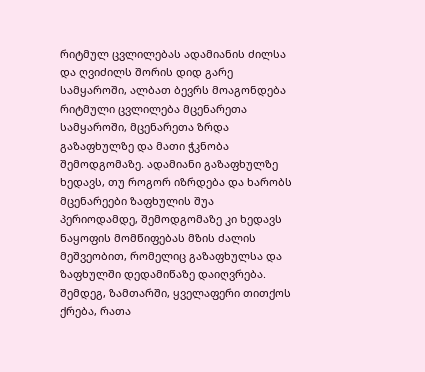რიტმულ ცვლილებას ადამიანის ძილსა და ღვიძილს შორის დიდ გარე სამყაროში, ალბათ ბევრს მოაგონდება რიტმული ცვლილება მცენარეთა სამყაროში, მცენარეთა ზრდა გაზაფხულზე და მათი ჭკნობა შემოდგომაზე. ადამიანი გაზაფხულზე ხედავს, თუ როგორ იზრდება და ხარობს მცენარეები ზაფხულის შუა პერიოდამდე, შემოდგომაზე კი ხედავს ნაყოფის მომწიფებას მზის ძალის მეშვეობით, რომელიც გაზაფხულსა და ზაფხულში დედამიწაზე დაიღვრება. შემდეგ, ზამთარში, ყველაფერი თითქოს ქრება, რათა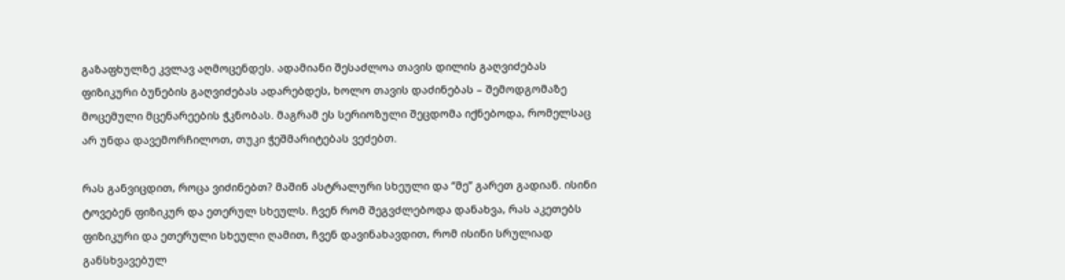გაზაფხულზე კვლავ აღმოცენდეს. ადამიანი შესაძლოა თავის დილის გაღვიძებას ფიზიკური ბუნების გაღვიძებას ადარებდეს, ხოლო თავის დაძინებას – შემოდგომაზე მოცემული მცენარეების ჭკნობას. მაგრამ ეს სერიოზული შეცდომა იქნებოდა, რომელსაც არ უნდა დავემორჩილოთ, თუკი ჭეშმარიტებას ვეძებთ.

რას განვიცდით, როცა ვიძინებთ? მაშინ ასტრალური სხეული და “მე” გარეთ გადიან. ისინი ტოვებენ ფიზიკურ და ეთერულ სხეულს. ჩვენ რომ შეგვძლებოდა დანახვა, რას აკეთებს ფიზიკური და ეთერული სხეული ღამით, ჩვენ დავინახავდით, რომ ისინი სრულიად განსხვავებულ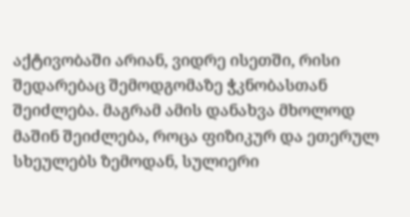აქტივობაში არიან, ვიდრე ისეთში, რისი შედარებაც შემოდგომაზე ჭკნობასთან შეიძლება. მაგრამ ამის დანახვა მხოლოდ მაშინ შეიძლება, როცა ფიზიკურ და ეთერულ სხეულებს ზემოდან, სულიერი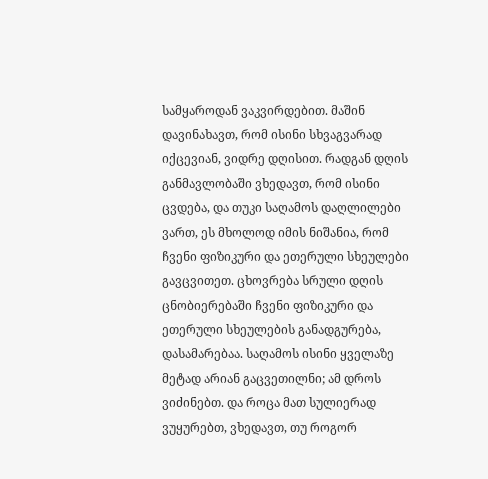სამყაროდან ვაკვირდებით. მაშინ დავინახავთ, რომ ისინი სხვაგვარად იქცევიან, ვიდრე დღისით. რადგან დღის განმავლობაში ვხედავთ, რომ ისინი ცვდება, და თუკი საღამოს დაღლილები ვართ, ეს მხოლოდ იმის ნიშანია, რომ ჩვენი ფიზიკური და ეთერული სხეულები გავცვითეთ. ცხოვრება სრული დღის ცნობიერებაში ჩვენი ფიზიკური და ეთერული სხეულების განადგურება, დასამარებაა. საღამოს ისინი ყველაზე მეტად არიან გაცვეთილნი; ამ დროს ვიძინებთ. და როცა მათ სულიერად ვუყურებთ, ვხედავთ, თუ როგორ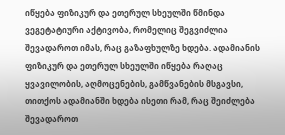იწყება ფიზიკურ და ეთერულ სხეულში წმინდა ვეგეტატიური აქტივობა, რომელიც შეგვიძლია შევადაროთ იმას, რაც გაზაფხულზე ხდება. ადამიანის ფიზიკურ და ეთერულ სხეულში იწყება რაღაც ყვავილობის, აღმოცენების, გამწვანების მსგავსი, თითქოს ადამიანში ხდება ისეთი რამ, რაც შეიძლება შევადაროთ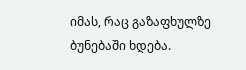იმას, რაც გაზაფხულზე ბუნებაში ხდება.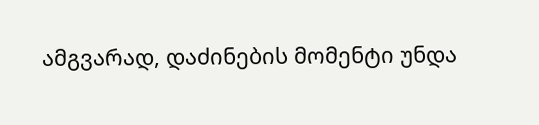ამგვარად, დაძინების მომენტი უნდა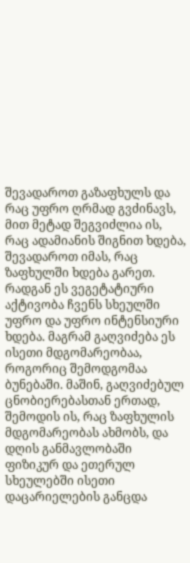შევადაროთ გაზაფხულს და რაც უფრო ღრმად გვძინავს, მით მეტად შეგვიძლია ის, რაც ადამიანის შიგნით ხდება, შევადაროთ იმას, რაც ზაფხულში ხდება გარეთ. რადგან ეს ვეგეტატიური აქტივობა ჩვენს სხეულში უფრო და უფრო ინტენსიური ხდება. მაგრამ გაღვიძება ეს ისეთი მდგომარეობაა, როგორიც შემოდგომაა ბუნებაში. მაშინ, გაღვიძებულ ცნობიერებასთან ერთად, შემოდის ის, რაც ზაფხულის მდგომარეობას ახმობს, და დღის განმავლობაში ფიზიკურ და ეთერულ სხეულებში ისეთი დაცარიელების განცდა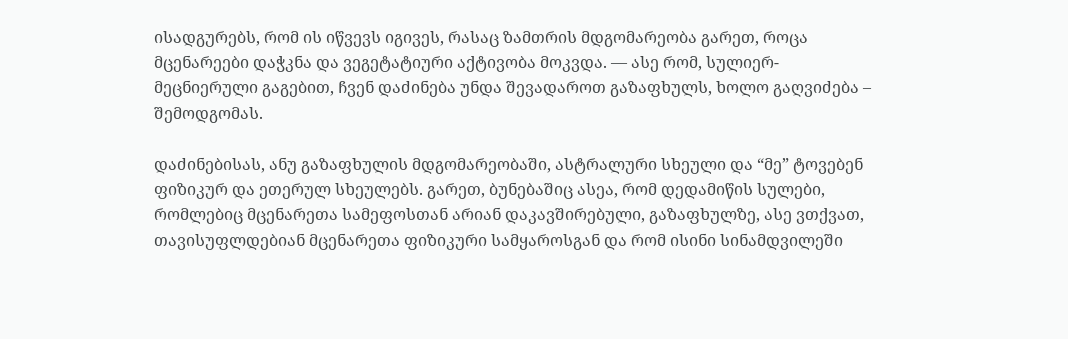ისადგურებს, რომ ის იწვევს იგივეს, რასაც ზამთრის მდგომარეობა გარეთ, როცა მცენარეები დაჭკნა და ვეგეტატიური აქტივობა მოკვდა. — ასე რომ, სულიერ-მეცნიერული გაგებით, ჩვენ დაძინება უნდა შევადაროთ გაზაფხულს, ხოლო გაღვიძება – შემოდგომას.

დაძინებისას, ანუ გაზაფხულის მდგომარეობაში, ასტრალური სხეული და “მე” ტოვებენ ფიზიკურ და ეთერულ სხეულებს. გარეთ, ბუნებაშიც ასეა, რომ დედამიწის სულები, რომლებიც მცენარეთა სამეფოსთან არიან დაკავშირებული, გაზაფხულზე, ასე ვთქვათ, თავისუფლდებიან მცენარეთა ფიზიკური სამყაროსგან და რომ ისინი სინამდვილეში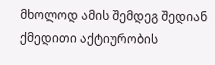მხოლოდ ამის შემდეგ შედიან ქმედითი აქტიურობის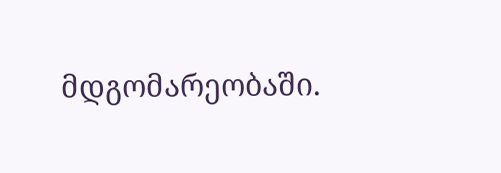მდგომარეობაში.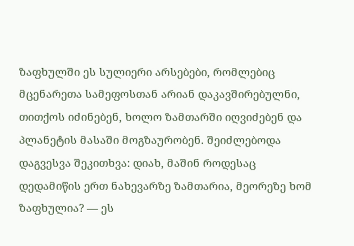ზაფხულში ეს სულიერი არსებები, რომლებიც მცენარეთა სამეფოსთან არიან დაკავშირებულნი, თითქოს იძინებენ, ხოლო ზამთარში იღვიძებენ და პლანეტის მასაში მოგზაურობენ. შეიძლებოდა დაგვესვა შეკითხვა: დიახ, მაშინ როდესაც დედამიწის ერთ ნახევარზე ზამთარია, მეორეზე ხომ ზაფხულია? — ეს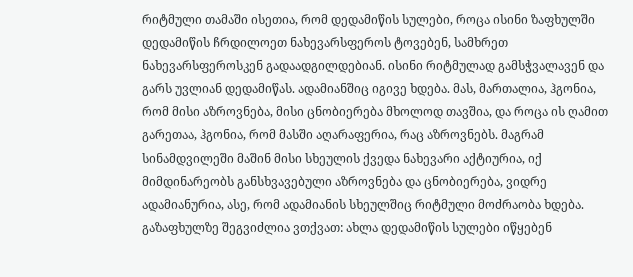რიტმული თამაში ისეთია, რომ დედამიწის სულები, როცა ისინი ზაფხულში დედამიწის ჩრდილოეთ ნახევარსფეროს ტოვებენ, სამხრეთ ნახევარსფეროსკენ გადაადგილდებიან. ისინი რიტმულად გამსჭვალავენ და გარს უვლიან დედამიწას. ადამიანშიც იგივე ხდება. მას, მართალია, ჰგონია, რომ მისი აზროვნება, მისი ცნობიერება მხოლოდ თავშია, და როცა ის ღამით გარეთაა, ჰგონია, რომ მასში აღარაფერია, რაც აზროვნებს. მაგრამ სინამდვილეში მაშინ მისი სხეულის ქვედა ნახევარი აქტიურია, იქ მიმდინარეობს განსხვავებული აზროვნება და ცნობიერება, ვიდრე ადამიანურია, ასე, რომ ადამიანის სხეულშიც რიტმული მოძრაობა ხდება. გაზაფხულზე შეგვიძლია ვთქვათ: ახლა დედამიწის სულები იწყებენ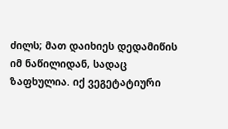ძილს; მათ დაიხიეს დედამიწის იმ ნაწილიდან, სადაც ზაფხულია. იქ ვეგეტატიური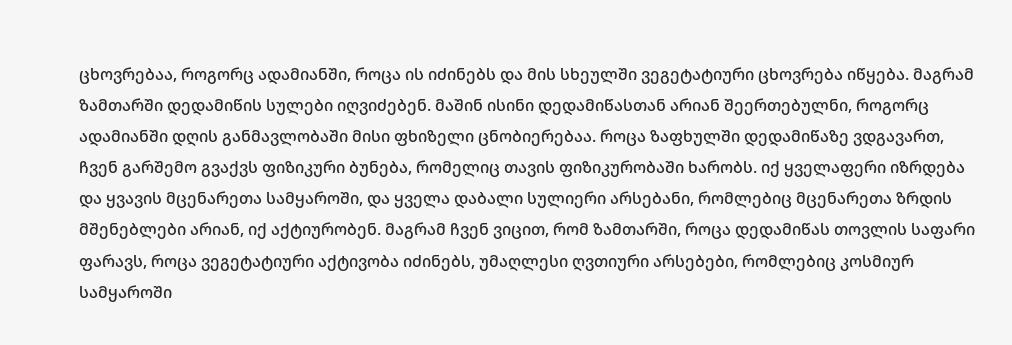ცხოვრებაა, როგორც ადამიანში, როცა ის იძინებს და მის სხეულში ვეგეტატიური ცხოვრება იწყება. მაგრამ ზამთარში დედამიწის სულები იღვიძებენ. მაშინ ისინი დედამიწასთან არიან შეერთებულნი, როგორც ადამიანში დღის განმავლობაში მისი ფხიზელი ცნობიერებაა. როცა ზაფხულში დედამიწაზე ვდგავართ, ჩვენ გარშემო გვაქვს ფიზიკური ბუნება, რომელიც თავის ფიზიკურობაში ხარობს. იქ ყველაფერი იზრდება და ყვავის მცენარეთა სამყაროში, და ყველა დაბალი სულიერი არსებანი, რომლებიც მცენარეთა ზრდის მშენებლები არიან, იქ აქტიურობენ. მაგრამ ჩვენ ვიცით, რომ ზამთარში, როცა დედამიწას თოვლის საფარი ფარავს, როცა ვეგეტატიური აქტივობა იძინებს, უმაღლესი ღვთიური არსებები, რომლებიც კოსმიურ სამყაროში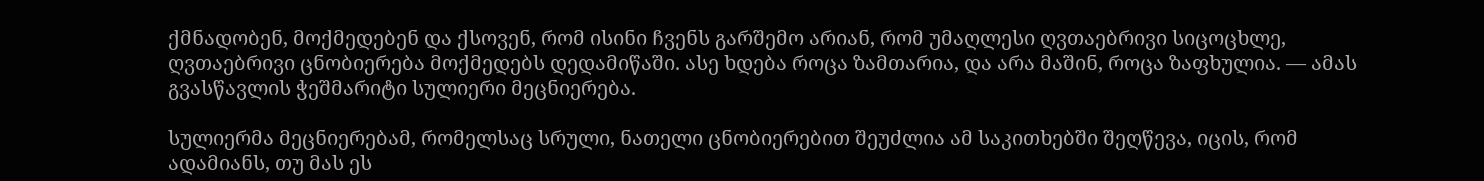ქმნადობენ, მოქმედებენ და ქსოვენ, რომ ისინი ჩვენს გარშემო არიან, რომ უმაღლესი ღვთაებრივი სიცოცხლე, ღვთაებრივი ცნობიერება მოქმედებს დედამიწაში. ასე ხდება როცა ზამთარია, და არა მაშინ, როცა ზაფხულია. — ამას გვასწავლის ჭეშმარიტი სულიერი მეცნიერება.

სულიერმა მეცნიერებამ, რომელსაც სრული, ნათელი ცნობიერებით შეუძლია ამ საკითხებში შეღწევა, იცის, რომ ადამიანს, თუ მას ეს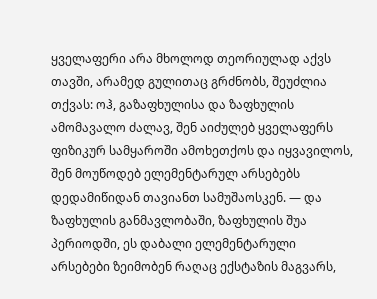ყველაფერი არა მხოლოდ თეორიულად აქვს თავში, არამედ გულითაც გრძნობს, შეუძლია თქვას: ოჰ, გაზაფხულისა და ზაფხულის ამომავალო ძალავ, შენ აიძულებ ყველაფერს ფიზიკურ სამყაროში ამოხეთქოს და იყვავილოს, შენ მოუწოდებ ელემენტარულ არსებებს დედამიწიდან თავიანთ სამუშაოსკენ. — და ზაფხულის განმავლობაში, ზაფხულის შუა პერიოდში, ეს დაბალი ელემენტარული არსებები ზეიმობენ რაღაც ექსტაზის მაგვარს,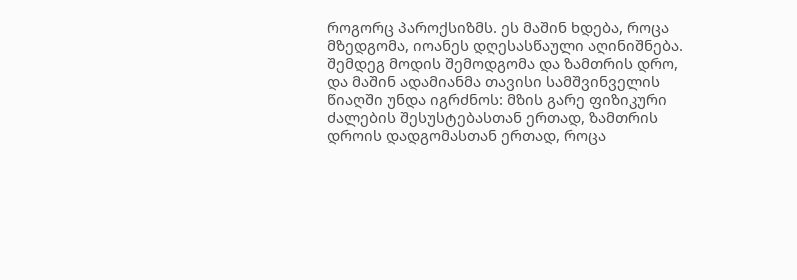როგორც პაროქსიზმს. ეს მაშინ ხდება, როცა მზედგომა, იოანეს დღესასწაული აღინიშნება. შემდეგ მოდის შემოდგომა და ზამთრის დრო, და მაშინ ადამიანმა თავისი სამშვინველის წიაღში უნდა იგრძნოს: მზის გარე ფიზიკური ძალების შესუსტებასთან ერთად, ზამთრის დროის დადგომასთან ერთად, როცა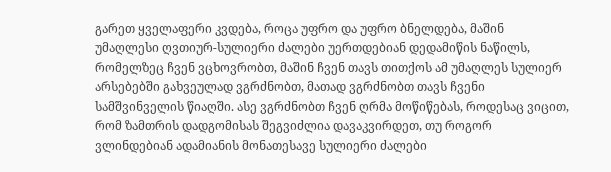გარეთ ყველაფერი კვდება, როცა უფრო და უფრო ბნელდება, მაშინ უმაღლესი ღვთიურ-სულიერი ძალები უერთდებიან დედამიწის ნაწილს, რომელზეც ჩვენ ვცხოვრობთ, მაშინ ჩვენ თავს თითქოს ამ უმაღლეს სულიერ არსებებში გახვეულად ვგრძნობთ, მათად ვგრძნობთ თავს ჩვენი სამშვინველის წიაღში. ასე ვგრძნობთ ჩვენ ღრმა მოწიწებას, როდესაც ვიცით, რომ ზამთრის დადგომისას შეგვიძლია დავაკვირდეთ, თუ როგორ ვლინდებიან ადამიანის მონათესავე სულიერი ძალები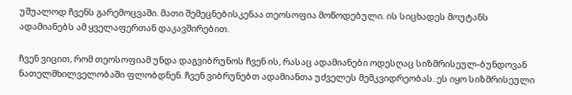უშუალოდ ჩვენს გარემოცვაში. მათი შემეცნებისკენაა თეოსოფია მოწოდებული. ის სიცხადეს მოუტანს ადამიანებს ამ ყველაფერთან დაკავშირებით.

ჩვენ ვიცით, რომ თეოსოფიამ უნდა დაგვიბრუნოს ჩვენ ის, რასაც ადამიანები ოდესღაც სიზმრისეულ-ბუნდოვან ნათელმხილველობაში ფლობდნენ. ჩვენ ვიბრუნებთ ადამიანთა უძველეს მემკვიდრეობას. ეს იყო სიზმრისეული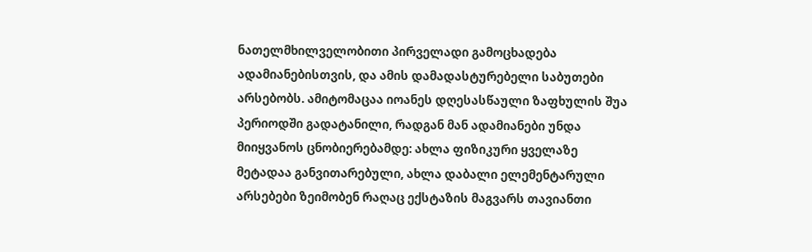ნათელმხილველობითი პირველადი გამოცხადება ადამიანებისთვის, და ამის დამადასტურებელი საბუთები არსებობს. ამიტომაცაა იოანეს დღესასწაული ზაფხულის შუა პერიოდში გადატანილი, რადგან მან ადამიანები უნდა მიიყვანოს ცნობიერებამდე: ახლა ფიზიკური ყველაზე მეტადაა განვითარებული, ახლა დაბალი ელემენტარული არსებები ზეიმობენ რაღაც ექსტაზის მაგვარს თავიანთი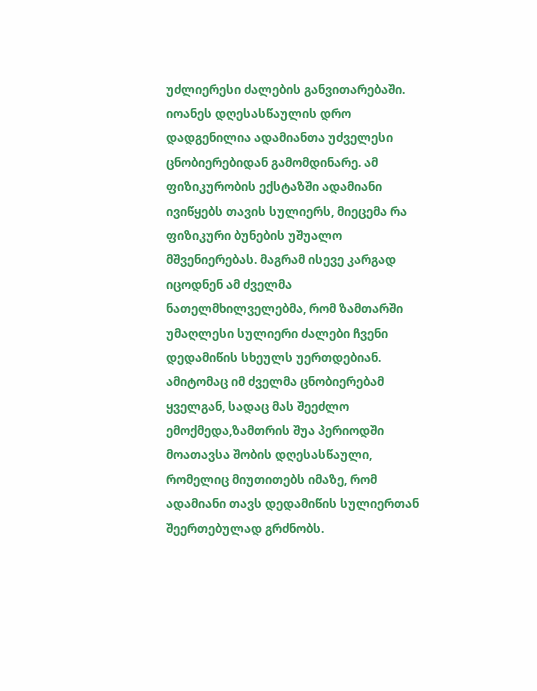უძლიერესი ძალების განვითარებაში. იოანეს დღესასწაულის დრო დადგენილია ადამიანთა უძველესი ცნობიერებიდან გამომდინარე. ამ ფიზიკურობის ექსტაზში ადამიანი ივიწყებს თავის სულიერს, მიეცემა რა ფიზიკური ბუნების უშუალო მშვენიერებას. მაგრამ ისევე კარგად იცოდნენ ამ ძველმა ნათელმხილველებმა, რომ ზამთარში უმაღლესი სულიერი ძალები ჩვენი დედამიწის სხეულს უერთდებიან. ამიტომაც იმ ძველმა ცნობიერებამ ყველგან, სადაც მას შეეძლო ემოქმედა,ზამთრის შუა პერიოდში მოათავსა შობის დღესასწაული, რომელიც მიუთითებს იმაზე, რომ ადამიანი თავს დედამიწის სულიერთან შეერთებულად გრძნობს.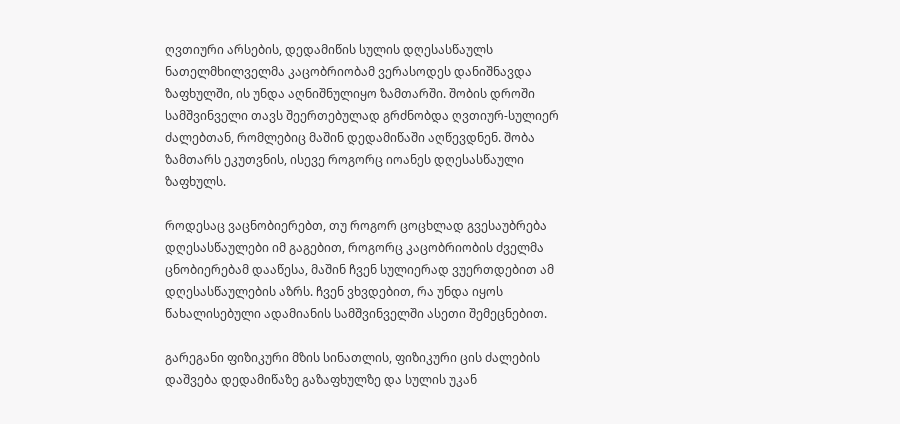ღვთიური არსების, დედამიწის სულის დღესასწაულს ნათელმხილველმა კაცობრიობამ ვერასოდეს დანიშნავდა ზაფხულში, ის უნდა აღნიშნულიყო ზამთარში. შობის დროში სამშვინველი თავს შეერთებულად გრძნობდა ღვთიურ-სულიერ ძალებთან, რომლებიც მაშინ დედამიწაში აღწევდნენ. შობა ზამთარს ეკუთვნის, ისევე როგორც იოანეს დღესასწაული ზაფხულს.

როდესაც ვაცნობიერებთ, თუ როგორ ცოცხლად გვესაუბრება დღესასწაულები იმ გაგებით, როგორც კაცობრიობის ძველმა ცნობიერებამ დააწესა, მაშინ ჩვენ სულიერად ვუერთდებით ამ დღესასწაულების აზრს. ჩვენ ვხვდებით, რა უნდა იყოს წახალისებული ადამიანის სამშვინველში ასეთი შემეცნებით.

გარეგანი ფიზიკური მზის სინათლის, ფიზიკური ცის ძალების დაშვება დედამიწაზე გაზაფხულზე და სულის უკან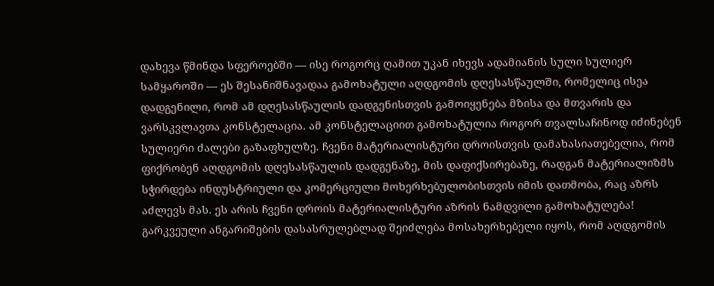დახევა წმინდა სფეროებში — ისე როგორც ღამით უკან იხევს ადამიანის სული სულიერ სამყაროში — ეს შესანიშნავადაა გამოხატული აღდგომის დღესასწაულში, რომელიც ისეა დადგენილი, რომ ამ დღესასწაულის დადგენისთვის გამოიყენება მზისა და მთვარის და ვარსკვლავთა კონსტელაცია. ამ კონსტელაციით გამოხატულია როგორ თვალსაჩინოდ იძინებენ სულიერი ძალები გაზაფხულზე. ჩვენი მატერიალისტური დროისთვის დამახასიათებელია, რომ ფიქრობენ აღდგომის დღესასწაულის დადგენაზე, მის დაფიქსირებაზე, რადგან მატერიალიზმს სჭირდება ინდუსტრიული და კომერციული მოხერხებულობისთვის იმის დათმობა, რაც აზრს აძლევს მას. ეს არის ჩვენი დროის მატერიალისტური აზრის ნამდვილი გამოხატულება! გარკვეული ანგარიშების დასასრულებლად შეიძლება მოსახერხებელი იყოს, რომ აღდგომის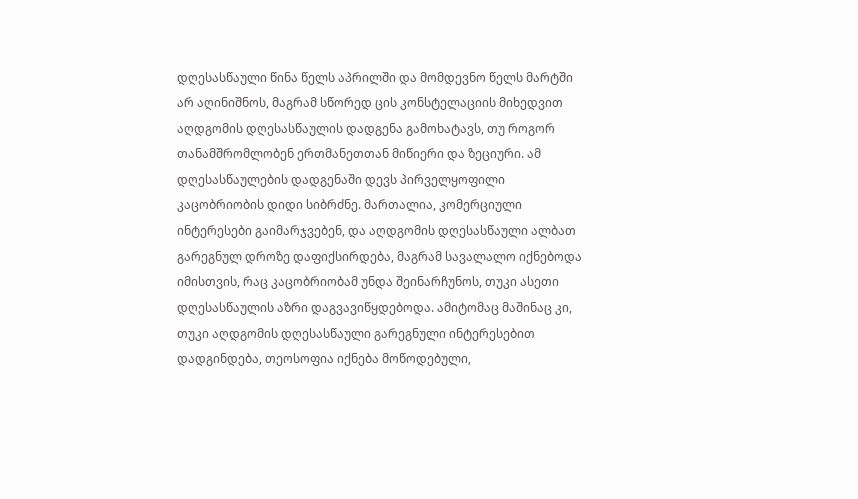დღესასწაული წინა წელს აპრილში და მომდევნო წელს მარტში არ აღინიშნოს, მაგრამ სწორედ ცის კონსტელაციის მიხედვით აღდგომის დღესასწაულის დადგენა გამოხატავს, თუ როგორ თანამშრომლობენ ერთმანეთთან მიწიერი და ზეციური. ამ დღესასწაულების დადგენაში დევს პირველყოფილი კაცობრიობის დიდი სიბრძნე. მართალია, კომერციული ინტერესები გაიმარჯვებენ, და აღდგომის დღესასწაული ალბათ გარეგნულ დროზე დაფიქსირდება, მაგრამ სავალალო იქნებოდა იმისთვის, რაც კაცობრიობამ უნდა შეინარჩუნოს, თუკი ასეთი დღესასწაულის აზრი დაგვავიწყდებოდა. ამიტომაც მაშინაც კი, თუკი აღდგომის დღესასწაული გარეგნული ინტერესებით დადგინდება, თეოსოფია იქნება მოწოდებული,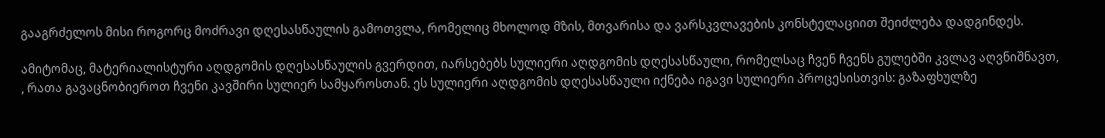გააგრძელოს მისი როგორც მოძრავი დღესასწაულის გამოთვლა, რომელიც მხოლოდ მზის, მთვარისა და ვარსკვლავების კონსტელაციით შეიძლება დადგინდეს.

ამიტომაც, მატერიალისტური აღდგომის დღესასწაულის გვერდით, იარსებებს სულიერი აღდგომის დღესასწაული, რომელსაც ჩვენ ჩვენს გულებში კვლავ აღვნიშნავთ, , რათა გავაცნობიეროთ ჩვენი კავშირი სულიერ სამყაროსთან. ეს სულიერი აღდგომის დღესასწაული იქნება იგავი სულიერი პროცესისთვის: გაზაფხულზე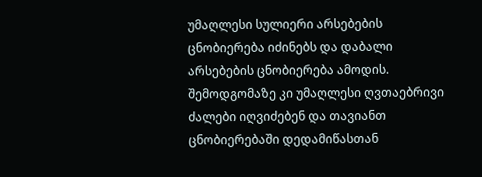უმაღლესი სულიერი არსებების ცნობიერება იძინებს და დაბალი არსებების ცნობიერება ამოდის. შემოდგომაზე კი უმაღლესი ღვთაებრივი ძალები იღვიძებენ და თავიანთ ცნობიერებაში დედამიწასთან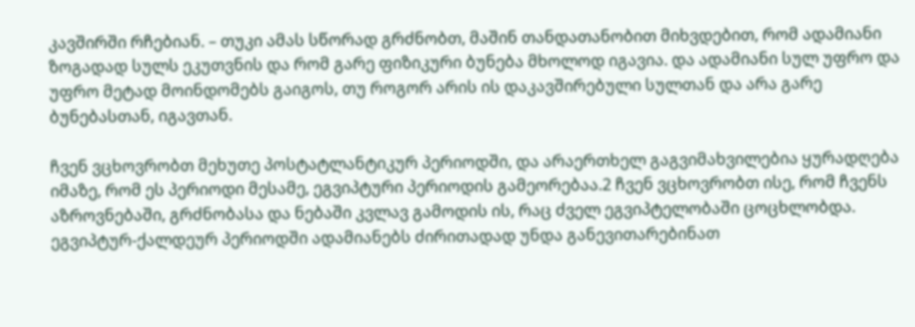კავშირში რჩებიან. – თუკი ამას სწორად გრძნობთ, მაშინ თანდათანობით მიხვდებით, რომ ადამიანი ზოგადად სულს ეკუთვნის და რომ გარე ფიზიკური ბუნება მხოლოდ იგავია. და ადამიანი სულ უფრო და უფრო მეტად მოინდომებს გაიგოს, თუ როგორ არის ის დაკავშირებული სულთან და არა გარე ბუნებასთან, იგავთან.

ჩვენ ვცხოვრობთ მეხუთე პოსტატლანტიკურ პერიოდში, და არაერთხელ გაგვიმახვილებია ყურადღება იმაზე, რომ ეს პერიოდი მესამე, ეგვიპტური პერიოდის გამეორებაა.2 ჩვენ ვცხოვრობთ ისე, რომ ჩვენს აზროვნებაში, გრძნობასა და ნებაში კვლავ გამოდის ის, რაც ძველ ეგვიპტელობაში ცოცხლობდა. ეგვიპტურ-ქალდეურ პერიოდში ადამიანებს ძირითადად უნდა განევითარებინათ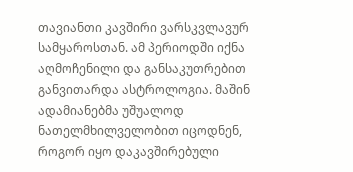თავიანთი კავშირი ვარსკვლავურ სამყაროსთან. ამ პერიოდში იქნა აღმოჩენილი და განსაკუთრებით განვითარდა ასტროლოგია. მაშინ ადამიანებმა უშუალოდ ნათელმხილველობით იცოდნენ, როგორ იყო დაკავშირებული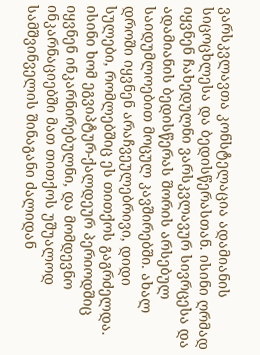ვარსკვლავთა კონსტელაცია ადამიანის სიცოცხლესა და ბედისწერასთან. ისინი ღრმად იყვნენ ჩახედულნი ვარსკვლავურ სივრცესა და ადამიანის ბედისწერას შორის არსებულ საიდუმლოებით მოცულ კავშირებში. ახალ დროში იყვნენ არაჩვეულებრივი, დიდი სულები, რომლებშიც ეს თითქოს გაგრძელდა. ისინი ხომ ეგვიპტურ-ქალდეურ პერიოდშიც იყვნენ ინკარნირებულნი, და მომდევნო ინკარნაციებში მათ თითქოს უშუალოდ სამშვინველის შინაგანი ძალიდან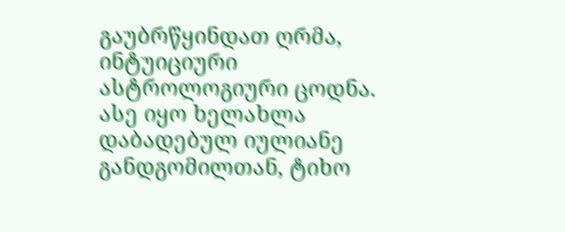გაუბრწყინდათ ღრმა, ინტუიციური ასტროლოგიური ცოდნა. ასე იყო ხელახლა დაბადებულ იულიანე განდგომილთან, ტიხო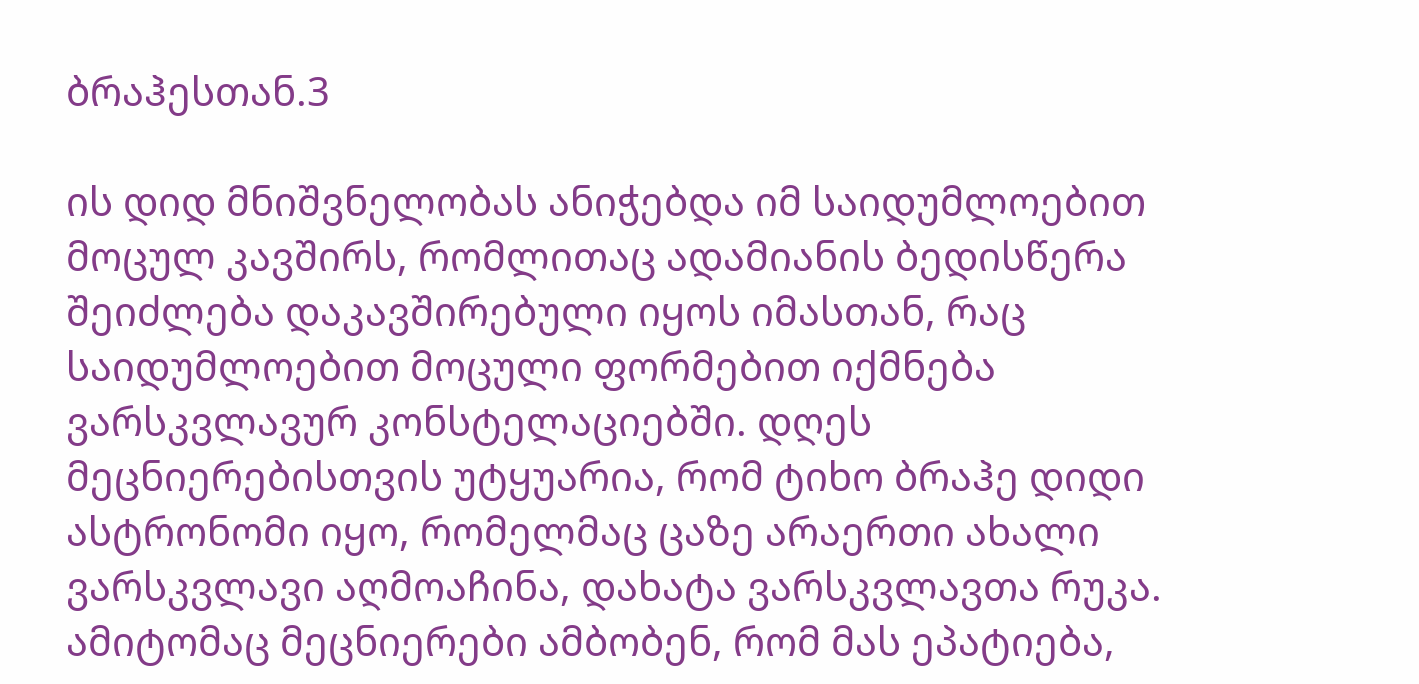ბრაჰესთან.3

ის დიდ მნიშვნელობას ანიჭებდა იმ საიდუმლოებით მოცულ კავშირს, რომლითაც ადამიანის ბედისწერა შეიძლება დაკავშირებული იყოს იმასთან, რაც საიდუმლოებით მოცული ფორმებით იქმნება ვარსკვლავურ კონსტელაციებში. დღეს მეცნიერებისთვის უტყუარია, რომ ტიხო ბრაჰე დიდი ასტრონომი იყო, რომელმაც ცაზე არაერთი ახალი ვარსკვლავი აღმოაჩინა, დახატა ვარსკვლავთა რუკა. ამიტომაც მეცნიერები ამბობენ, რომ მას ეპატიება,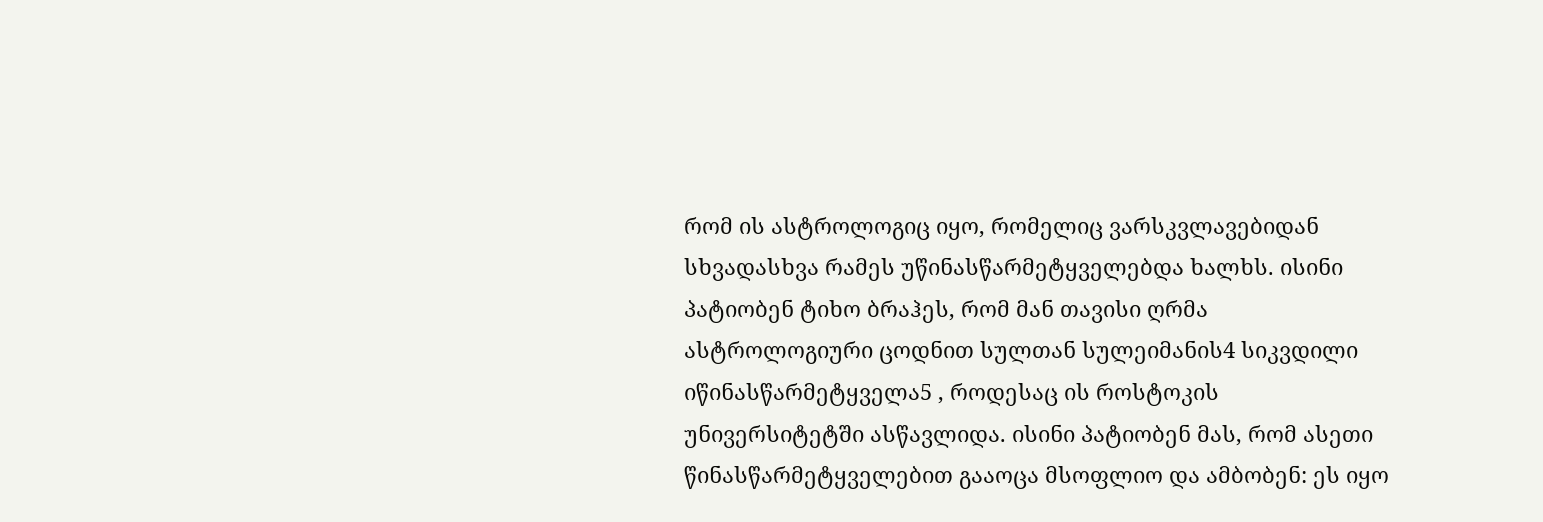რომ ის ასტროლოგიც იყო, რომელიც ვარსკვლავებიდან სხვადასხვა რამეს უწინასწარმეტყველებდა ხალხს. ისინი პატიობენ ტიხო ბრაჰეს, რომ მან თავისი ღრმა ასტროლოგიური ცოდნით სულთან სულეიმანის4 სიკვდილი იწინასწარმეტყველა5 , როდესაც ის როსტოკის უნივერსიტეტში ასწავლიდა. ისინი პატიობენ მას, რომ ასეთი წინასწარმეტყველებით გააოცა მსოფლიო და ამბობენ: ეს იყო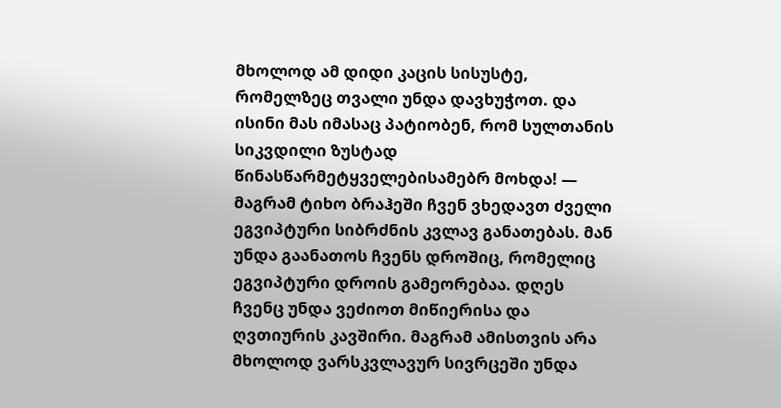მხოლოდ ამ დიდი კაცის სისუსტე, რომელზეც თვალი უნდა დავხუჭოთ. და ისინი მას იმასაც პატიობენ, რომ სულთანის სიკვდილი ზუსტად წინასწარმეტყველებისამებრ მოხდა! — მაგრამ ტიხო ბრაჰეში ჩვენ ვხედავთ ძველი ეგვიპტური სიბრძნის კვლავ განათებას. მან უნდა გაანათოს ჩვენს დროშიც, რომელიც ეგვიპტური დროის გამეორებაა. დღეს ჩვენც უნდა ვეძიოთ მიწიერისა და ღვთიურის კავშირი. მაგრამ ამისთვის არა მხოლოდ ვარსკვლავურ სივრცეში უნდა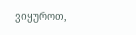ვიყუროთ,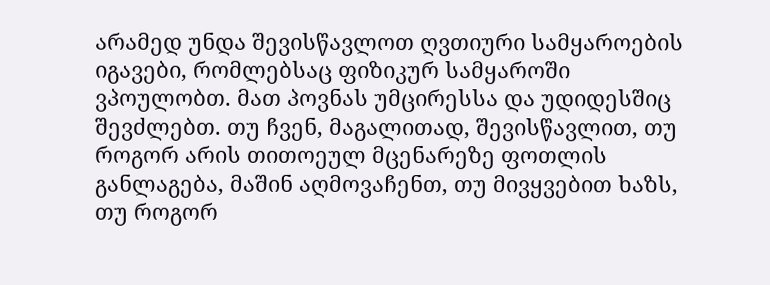არამედ უნდა შევისწავლოთ ღვთიური სამყაროების იგავები, რომლებსაც ფიზიკურ სამყაროში ვპოულობთ. მათ პოვნას უმცირესსა და უდიდესშიც შევძლებთ. თუ ჩვენ, მაგალითად, შევისწავლით, თუ როგორ არის თითოეულ მცენარეზე ფოთლის განლაგება, მაშინ აღმოვაჩენთ, თუ მივყვებით ხაზს, თუ როგორ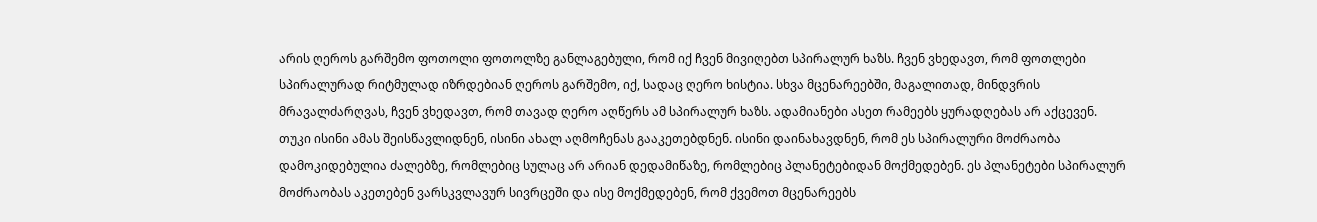არის ღეროს გარშემო ფოთოლი ფოთოლზე განლაგებული, რომ იქ ჩვენ მივიღებთ სპირალურ ხაზს. ჩვენ ვხედავთ, რომ ფოთლები სპირალურად რიტმულად იზრდებიან ღეროს გარშემო, იქ, სადაც ღერო ხისტია. სხვა მცენარეებში, მაგალითად, მინდვრის მრავალძარღვას, ჩვენ ვხედავთ, რომ თავად ღერო აღწერს ამ სპირალურ ხაზს. ადამიანები ასეთ რამეებს ყურადღებას არ აქცევენ. თუკი ისინი ამას შეისწავლიდნენ, ისინი ახალ აღმოჩენას გააკეთებდნენ. ისინი დაინახავდნენ, რომ ეს სპირალური მოძრაობა დამოკიდებულია ძალებზე, რომლებიც სულაც არ არიან დედამიწაზე, რომლებიც პლანეტებიდან მოქმედებენ. ეს პლანეტები სპირალურ მოძრაობას აკეთებენ ვარსკვლავურ სივრცეში და ისე მოქმედებენ, რომ ქვემოთ მცენარეებს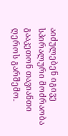აიძულებენ იგივე სპირალური მოძრაობა გააკეთონ თავიანთი ღეროს გარშემო.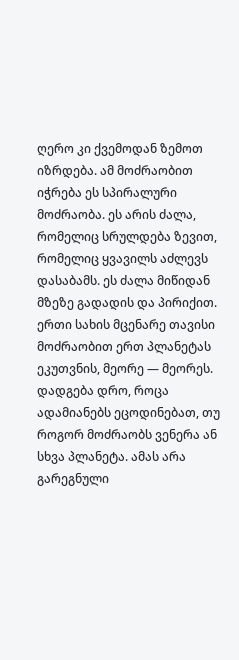ღერო კი ქვემოდან ზემოთ იზრდება. ამ მოძრაობით იჭრება ეს სპირალური მოძრაობა. ეს არის ძალა, რომელიც სრულდება ზევით, რომელიც ყვავილს აძლევს დასაბამს. ეს ძალა მიწიდან მზეზე გადადის და პირიქით. ერთი სახის მცენარე თავისი მოძრაობით ერთ პლანეტას ეკუთვნის, მეორე — მეორეს. დადგება დრო, როცა ადამიანებს ეცოდინებათ, თუ როგორ მოძრაობს ვენერა ან სხვა პლანეტა. ამას არა გარეგნული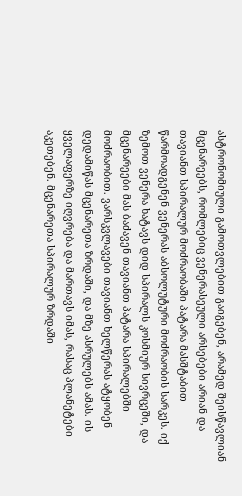ასტრონომიული გამოთვლებით გაიგებენ, არამედ შეისწავლიან მცენარეებს, რომლებიც ვენერასეული არსებები არიან და თავიანთ სპირალურ მოძრაობაში პატარა მასშტაბით წარმოადგენენ ვენერას აბსოლუტური მოძრაობის სარკეს. იქ ზემოთ ვენერა ხატავს დიდ სპირალს კოსმიურ სივრცეში, და მცენარეები მას ბაძავენ თავიანთ პატარა სპირალებში მოძრაობით. ვარსკვლავები თავიანთ ხელწერას ატყობენ დედამიწას მცენარეთა ზრდაში, და მზე ასრულებს ამას. ის ყველაფერზე იღვრება და მართავს იმას, რასაც პლანეტები აკეთებენ. მცენარეთა სპირალურ ზრდაში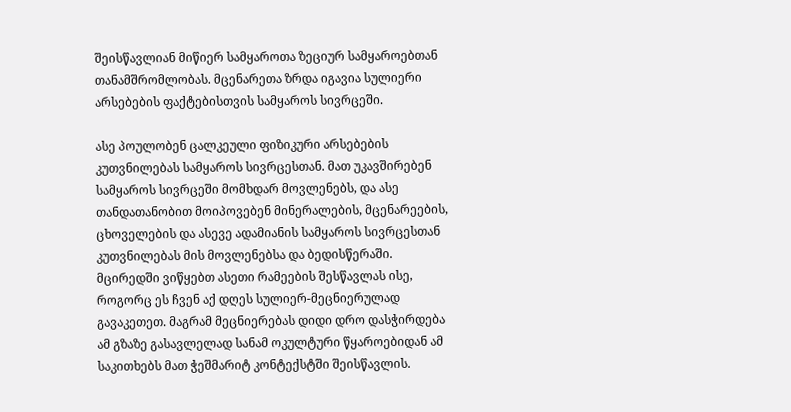შეისწავლიან მიწიერ სამყაროთა ზეციურ სამყაროებთან თანამშრომლობას. მცენარეთა ზრდა იგავია სულიერი არსებების ფაქტებისთვის სამყაროს სივრცეში.

ასე პოულობენ ცალკეული ფიზიკური არსებების კუთვნილებას სამყაროს სივრცესთან. მათ უკავშირებენ სამყაროს სივრცეში მომხდარ მოვლენებს, და ასე თანდათანობით მოიპოვებენ მინერალების, მცენარეების, ცხოველების და ასევე ადამიანის სამყაროს სივრცესთან კუთვნილებას მის მოვლენებსა და ბედისწერაში. მცირედში ვიწყებთ ასეთი რამეების შესწავლას ისე, როგორც ეს ჩვენ აქ დღეს სულიერ-მეცნიერულად გავაკეთეთ. მაგრამ მეცნიერებას დიდი დრო დასჭირდება ამ გზაზე გასავლელად სანამ ოკულტური წყაროებიდან ამ საკითხებს მათ ჭეშმარიტ კონტექსტში შეისწავლის.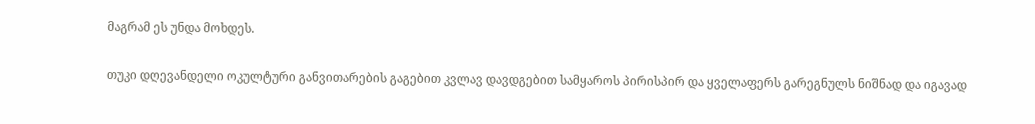მაგრამ ეს უნდა მოხდეს.

თუკი დღევანდელი ოკულტური განვითარების გაგებით კვლავ დავდგებით სამყაროს პირისპირ და ყველაფერს გარეგნულს ნიშნად და იგავად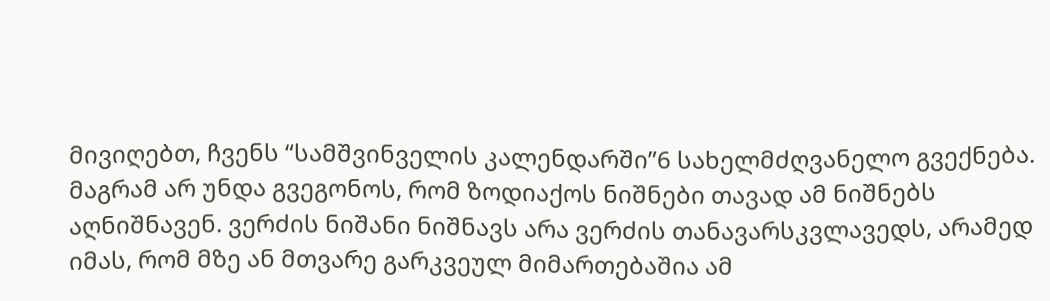მივიღებთ, ჩვენს “სამშვინველის კალენდარში”6 სახელმძღვანელო გვექნება. მაგრამ არ უნდა გვეგონოს, რომ ზოდიაქოს ნიშნები თავად ამ ნიშნებს აღნიშნავენ. ვერძის ნიშანი ნიშნავს არა ვერძის თანავარსკვლავედს, არამედ იმას, რომ მზე ან მთვარე გარკვეულ მიმართებაშია ამ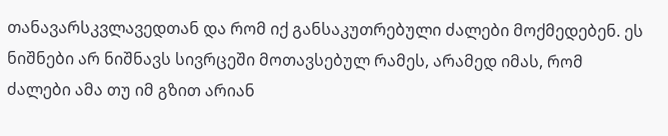თანავარსკვლავედთან და რომ იქ განსაკუთრებული ძალები მოქმედებენ. ეს ნიშნები არ ნიშნავს სივრცეში მოთავსებულ რამეს, არამედ იმას, რომ ძალები ამა თუ იმ გზით არიან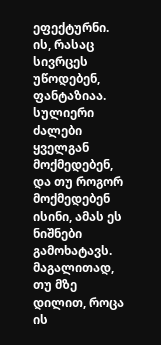ეფექტურნი. ის, რასაც სივრცეს უწოდებენ, ფანტაზიაა. სულიერი ძალები ყველგან მოქმედებენ, და თუ როგორ მოქმედებენ ისინი, ამას ეს ნიშნები გამოხატავს. მაგალითად, თუ მზე დილით, როცა ის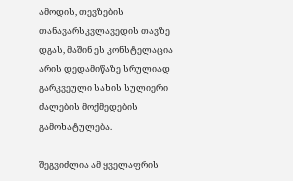ამოდის, თევზების თანავარსკვლავედის თავზე დგას, მაშინ ეს კონსტელაცია არის დედამიწაზე სრულიად გარკვეული სახის სულიერი ძალების მოქმედების გამოხატულება.

შეგვიძლია ამ ყველაფრის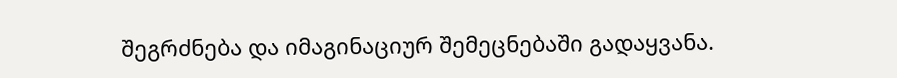შეგრძნება და იმაგინაციურ შემეცნებაში გადაყვანა.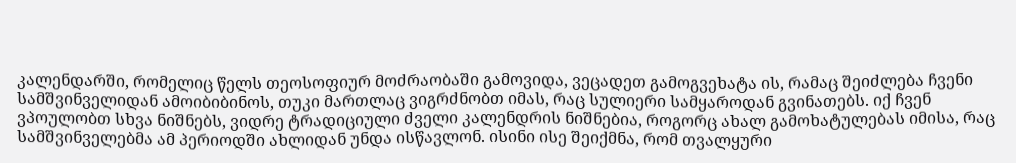კალენდარში, რომელიც წელს თეოსოფიურ მოძრაობაში გამოვიდა, ვეცადეთ გამოგვეხატა ის, რამაც შეიძლება ჩვენი სამშვინველიდან ამოიბიბინოს, თუკი მართლაც ვიგრძნობთ იმას, რაც სულიერი სამყაროდან გვინათებს. იქ ჩვენ ვპოულობთ სხვა ნიშნებს, ვიდრე ტრადიციული ძველი კალენდრის ნიშნებია, როგორც ახალ გამოხატულებას იმისა, რაც სამშვინველებმა ამ პერიოდში ახლიდან უნდა ისწავლონ. ისინი ისე შეიქმნა, რომ თვალყური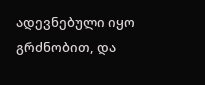ადევნებული იყო გრძნობით, და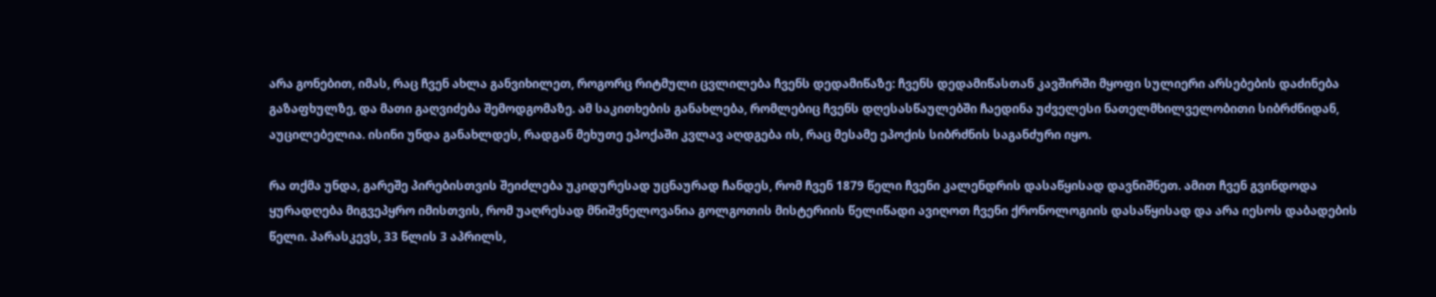არა გონებით, იმას, რაც ჩვენ ახლა განვიხილეთ, როგორც რიტმული ცვლილება ჩვენს დედამიწაზე: ჩვენს დედამიწასთან კავშირში მყოფი სულიერი არსებების დაძინება გაზაფხულზე, და მათი გაღვიძება შემოდგომაზე. ამ საკითხების განახლება, რომლებიც ჩვენს დღესასწაულებში ჩაედინა უძველესი ნათელმხილველობითი სიბრძნიდან, აუცილებელია. ისინი უნდა განახლდეს, რადგან მეხუთე ეპოქაში კვლავ აღდგება ის, რაც მესამე ეპოქის სიბრძნის საგანძური იყო.

რა თქმა უნდა, გარეშე პირებისთვის შეიძლება უკიდურესად უცნაურად ჩანდეს, რომ ჩვენ 1879 წელი ჩვენი კალენდრის დასაწყისად დავნიშნეთ. ამით ჩვენ გვინდოდა ყურადღება მიგვეპყრო იმისთვის, რომ უაღრესად მნიშვნელოვანია გოლგოთის მისტერიის წელიწადი ავიღოთ ჩვენი ქრონოლოგიის დასაწყისად და არა იესოს დაბადების წელი. პარასკევს, 33 წლის 3 აპრილს,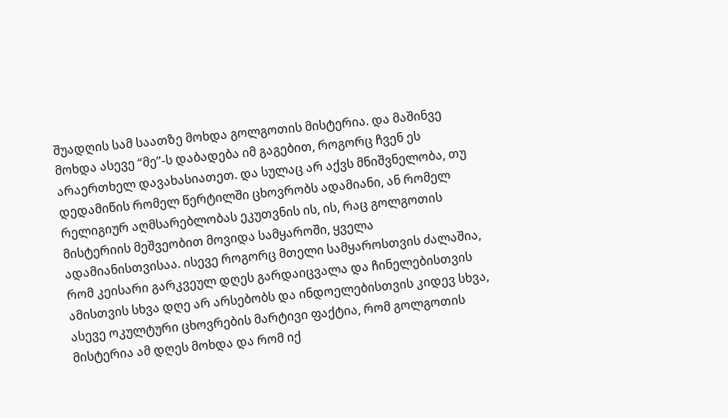შუადღის სამ საათზე მოხდა გოლგოთის მისტერია. და მაშინვე მოხდა ასევე “მე”-ს დაბადება იმ გაგებით, როგორც ჩვენ ეს არაერთხელ დავახასიათეთ. და სულაც არ აქვს მნიშვნელობა, თუ დედამიწის რომელ წერტილში ცხოვრობს ადამიანი, ან რომელ რელიგიურ აღმსარებლობას ეკუთვნის ის, ის, რაც გოლგოთის მისტერიის მეშვეობით მოვიდა სამყაროში, ყველა ადამიანისთვისაა. ისევე როგორც მთელი სამყაროსთვის ძალაშია, რომ კეისარი გარკვეულ დღეს გარდაიცვალა და ჩინელებისთვის ამისთვის სხვა დღე არ არსებობს და ინდოელებისთვის კიდევ სხვა, ასევე ოკულტური ცხოვრების მარტივი ფაქტია, რომ გოლგოთის მისტერია ამ დღეს მოხდა და რომ იქ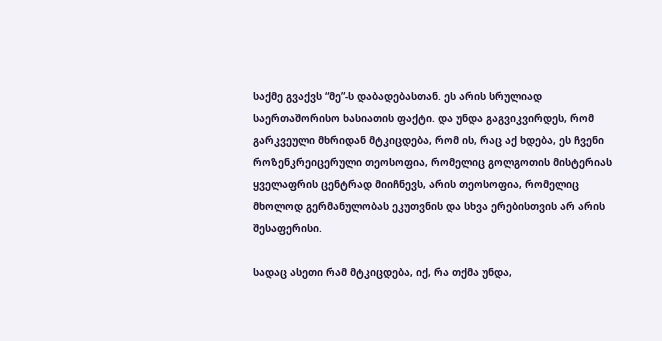საქმე გვაქვს “მე”-ს დაბადებასთან. ეს არის სრულიად საერთაშორისო ხასიათის ფაქტი. და უნდა გაგვიკვირდეს, რომ გარკვეული მხრიდან მტკიცდება, რომ ის, რაც აქ ხდება, ეს ჩვენი როზენკრეიცერული თეოსოფია, რომელიც გოლგოთის მისტერიას ყველაფრის ცენტრად მიიჩნევს, არის თეოსოფია, რომელიც მხოლოდ გერმანულობას ეკუთვნის და სხვა ერებისთვის არ არის შესაფერისი.

სადაც ასეთი რამ მტკიცდება, იქ, რა თქმა უნდა,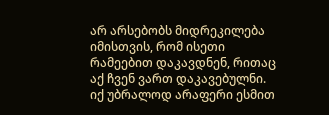არ არსებობს მიდრეკილება იმისთვის, რომ ისეთი რამეებით დაკავდნენ, რითაც აქ ჩვენ ვართ დაკავებულნი. იქ უბრალოდ არაფერი ესმით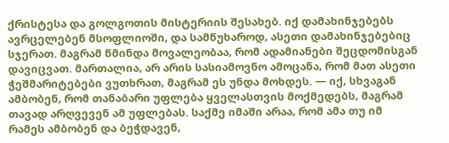ქრისტესა და გოლგოთის მისტერიის შესახებ. იქ დამახინჯებებს ავრცელებენ მსოფლიოში, და სამწუხაროდ, ასეთი დამახინჯებებიც სჯერათ. მაგრამ წმინდა მოვალეობაა, რომ ადამიანები შეცდომისგან დავიცვათ. მართალია, არ არის სასიამოვნო ამოცანა, რომ მათ ასეთი ჭეშმარიტებები ვუთხრათ, მაგრამ ეს უნდა მოხდეს. — იქ, სხვაგან ამბობენ, რომ თანაბარი უფლება ყველასთვის მოქმედებს, მაგრამ თავად არღვევენ ამ უფლებას. საქმე იმაში არაა, რომ ამა თუ იმ რამეს ამბობენ და ბეჭდავენ,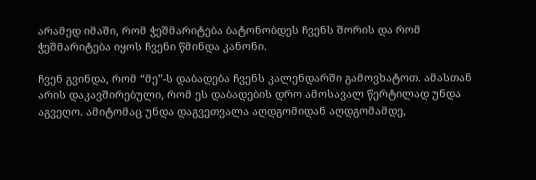არამედ იმაში, რომ ჭეშმარიტება ბატონობდეს ჩვენს შორის და რომ ჭეშმარიტება იყოს ჩვენი წმინდა კანონი.

ჩვენ გვინდა, რომ “მე”-ს დაბადება ჩვენს კალენდარში გამოვხატოთ. ამასთან არის დაკავშირებული, რომ ეს დაბადების დრო ამოსავალ წერტილად უნდა აგვეღო. ამიტომაც უნდა დაგვეთვალა აღდგომიდან აღდგომამდე,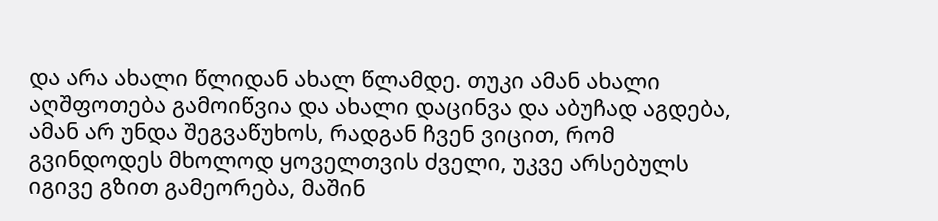და არა ახალი წლიდან ახალ წლამდე. თუკი ამან ახალი აღშფოთება გამოიწვია და ახალი დაცინვა და აბუჩად აგდება, ამან არ უნდა შეგვაწუხოს, რადგან ჩვენ ვიცით, რომ გვინდოდეს მხოლოდ ყოველთვის ძველი, უკვე არსებულს იგივე გზით გამეორება, მაშინ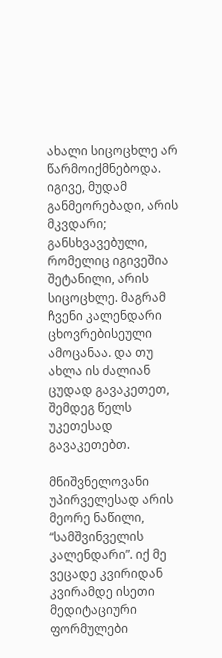ახალი სიცოცხლე არ წარმოიქმნებოდა. იგივე, მუდამ განმეორებადი, არის მკვდარი; განსხვავებული, რომელიც იგივეშია შეტანილი, არის სიცოცხლე. მაგრამ ჩვენი კალენდარი ცხოვრებისეული ამოცანაა. და თუ ახლა ის ძალიან ცუდად გავაკეთეთ, შემდეგ წელს უკეთესად გავაკეთებთ.

მნიშვნელოვანი უპირველესად არის მეორე ნაწილი, “სამშვინველის კალენდარი”. იქ მე ვეცადე კვირიდან კვირამდე ისეთი მედიტაციური ფორმულები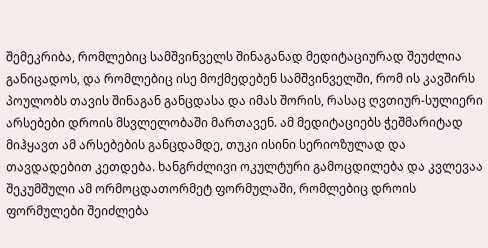შემეკრიბა, რომლებიც სამშვინველს შინაგანად მედიტაციურად შეუძლია განიცადოს, და რომლებიც ისე მოქმედებენ სამშვინველში, რომ ის კავშირს პოულობს თავის შინაგან განცდასა და იმას შორის, რასაც ღვთიურ-სულიერი არსებები დროის მსვლელობაში მართავენ. ამ მედიტაციებს ჭეშმარიტად მიჰყავთ ამ არსებების განცდამდე, თუკი ისინი სერიოზულად და თავდადებით კეთდება. ხანგრძლივი ოკულტური გამოცდილება და კვლევაა შეკუმშული ამ ორმოცდათორმეტ ფორმულაში, რომლებიც დროის ფორმულები შეიძლება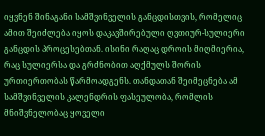იყვნენ შინაგანი სამშვინველის განცდისთვის, რომელიც ამით შეიძლება იყოს დაკავშირებული ღვთიურ-სულიერი განცდის პროცესებთან. ისინი რაღაც დროის მიღმიერია, რაც სულიერსა და გრძნობით აღქმულს შორის ურთიერთობას წარმოადგენს. თანდათან შეიმეცნება ამ სამშვინველის კალენდრის ფასეულობა, რომლის მნიშვნელობაც ყოველი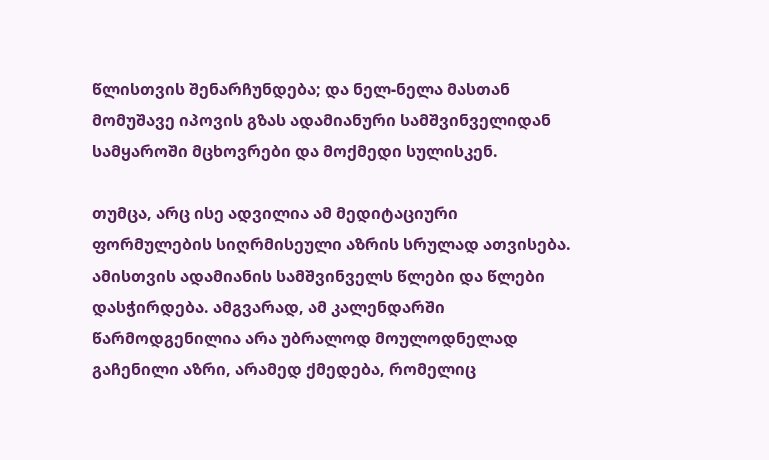წლისთვის შენარჩუნდება; და ნელ-ნელა მასთან მომუშავე იპოვის გზას ადამიანური სამშვინველიდან სამყაროში მცხოვრები და მოქმედი სულისკენ.

თუმცა, არც ისე ადვილია ამ მედიტაციური ფორმულების სიღრმისეული აზრის სრულად ათვისება. ამისთვის ადამიანის სამშვინველს წლები და წლები დასჭირდება. ამგვარად, ამ კალენდარში წარმოდგენილია არა უბრალოდ მოულოდნელად გაჩენილი აზრი, არამედ ქმედება, რომელიც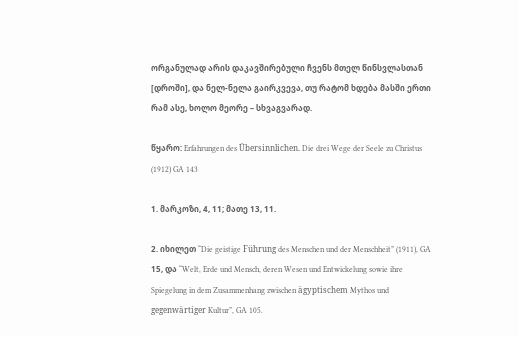ორგანულად არის დაკავშირებული ჩვენს მთელ წინსვლასთან [დროში], და ნელ-ნელა გაირკვევა, თუ რატომ ხდება მასში ერთი რამ ასე, ხოლო მეორე – სხვაგვარად.

წყარო: Erfahrungen des Übersinnlichen. Die drei Wege der Seele zu Christus (1912) GA 143

1. მარკოზი, 4, 11; მათე 13, 11.

2. იხილეთ “Die geistige Führung des Menschen und der Menschheit” (1911), GA 15, და “Welt, Erde und Mensch, deren Wesen und Entwickelung sowie ihre Spiegelung in dem Zusammenhang zwischen ägyptischem Mythos und gegenwärtiger Kultur”, GA 105.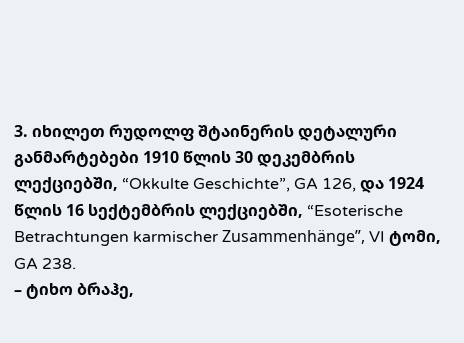3. იხილეთ რუდოლფ შტაინერის დეტალური განმარტებები 1910 წლის 30 დეკემბრის ლექციებში, “Okkulte Geschichte”, GA 126, და 1924 წლის 16 სექტემბრის ლექციებში, “Esoterische Betrachtungen karmischer Zusammenhänge”, VI ტომი, GA 238.
– ტიხო ბრაჰე,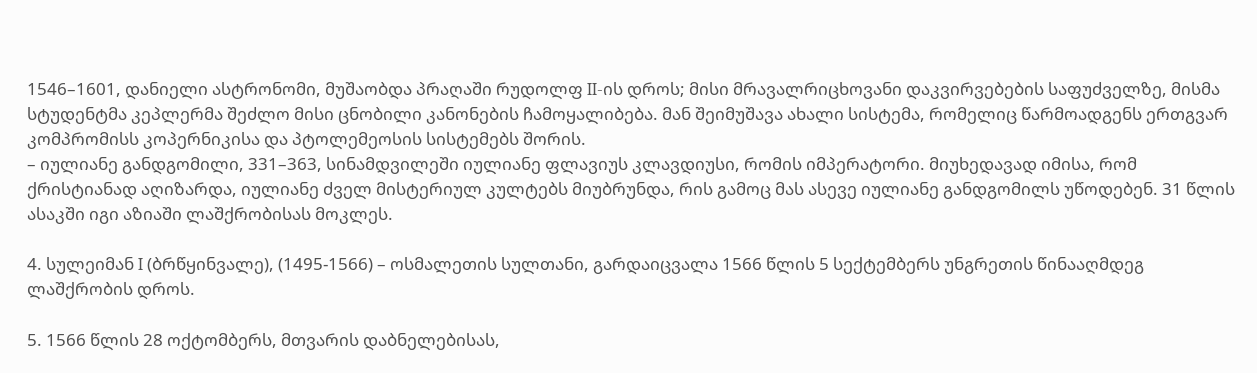1546–1601, დანიელი ასტრონომი, მუშაობდა პრაღაში რუდოლფ II-ის დროს; მისი მრავალრიცხოვანი დაკვირვებების საფუძველზე, მისმა სტუდენტმა კეპლერმა შეძლო მისი ცნობილი კანონების ჩამოყალიბება. მან შეიმუშავა ახალი სისტემა, რომელიც წარმოადგენს ერთგვარ კომპრომისს კოპერნიკისა და პტოლემეოსის სისტემებს შორის.
– იულიანე განდგომილი, 331–363, სინამდვილეში იულიანე ფლავიუს კლავდიუსი, რომის იმპერატორი. მიუხედავად იმისა, რომ ქრისტიანად აღიზარდა, იულიანე ძველ მისტერიულ კულტებს მიუბრუნდა, რის გამოც მას ასევე იულიანე განდგომილს უწოდებენ. 31 წლის ასაკში იგი აზიაში ლაშქრობისას მოკლეს.

4. სულეიმან I (ბრწყინვალე), (1495-1566) – ოსმალეთის სულთანი, გარდაიცვალა 1566 წლის 5 სექტემბერს უნგრეთის წინააღმდეგ ლაშქრობის დროს.

5. 1566 წლის 28 ოქტომბერს, მთვარის დაბნელებისას,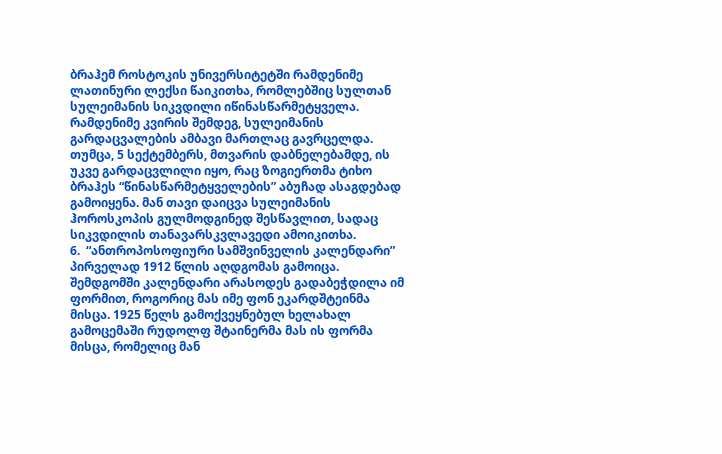ბრაჰემ როსტოკის უნივერსიტეტში რამდენიმე ლათინური ლექსი წაიკითხა, რომლებშიც სულთან სულეიმანის სიკვდილი იწინასწარმეტყველა. რამდენიმე კვირის შემდეგ, სულეიმანის გარდაცვალების ამბავი მართლაც გავრცელდა. თუმცა, 5 სექტემბერს, მთვარის დაბნელებამდე, ის უკვე გარდაცვლილი იყო, რაც ზოგიერთმა ტიხო ბრაჰეს “წინასწარმეტყველების” აბუჩად ასაგდებად გამოიყენა. მან თავი დაიცვა სულეიმანის ჰოროსკოპის გულმოდგინედ შესწავლით, სადაც სიკვდილის თანავარსკვლავედი ამოიკითხა.
6.  “ანთროპოსოფიური სამშვინველის კალენდარი” პირველად 1912 წლის აღდგომას გამოიცა. შემდგომში კალენდარი არასოდეს გადაბეჭდილა იმ ფორმით, როგორიც მას იმე ფონ ეკარდშტეინმა მისცა. 1925 წელს გამოქვეყნებულ ხელახალ გამოცემაში რუდოლფ შტაინერმა მას ის ფორმა მისცა, რომელიც მან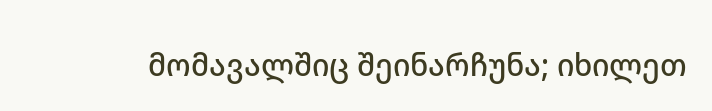მომავალშიც შეინარჩუნა; იხილეთ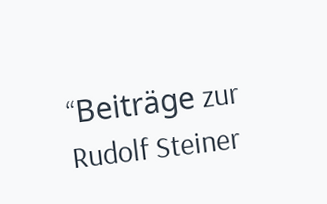“Beiträge zur Rudolf Steiner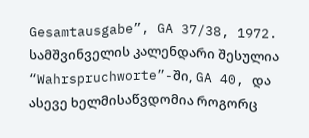Gesamtausgabe”, GA 37/38, 1972. სამშვინველის კალენდარი შესულია “Wahrspruchworte”-ში, GA 40, და ასევე ხელმისაწვდომია როგორც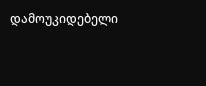დამოუკიდებელი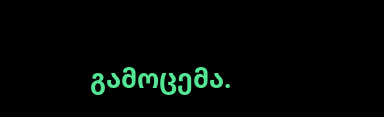გამოცემა.